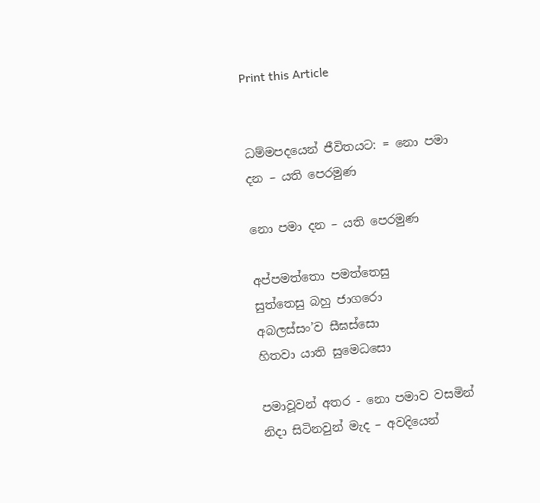Print this Article


ධම්මපදයෙන් ජීවිතයට: = නො පමා දන – යති පෙරමුණ

නො පමා දන – යති පෙරමුණ

අප්පමත්තො පමත්තෙසු
සුත්තෙසු බහු ජාගරො
අබලස්සං’ව සීඝස්සො
හිතවා යාති සුමෙධසො

පමාවූවන් අතර - නො පමාව වසමින්
නිදා සිටිනවුන් මැද – අවදියෙන්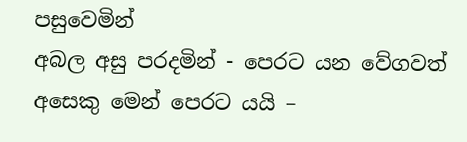පසුවෙමින්
අබල අසු පරදමින් - පෙරට යන වේගවත්
අසෙකු මෙන් පෙරට යයි –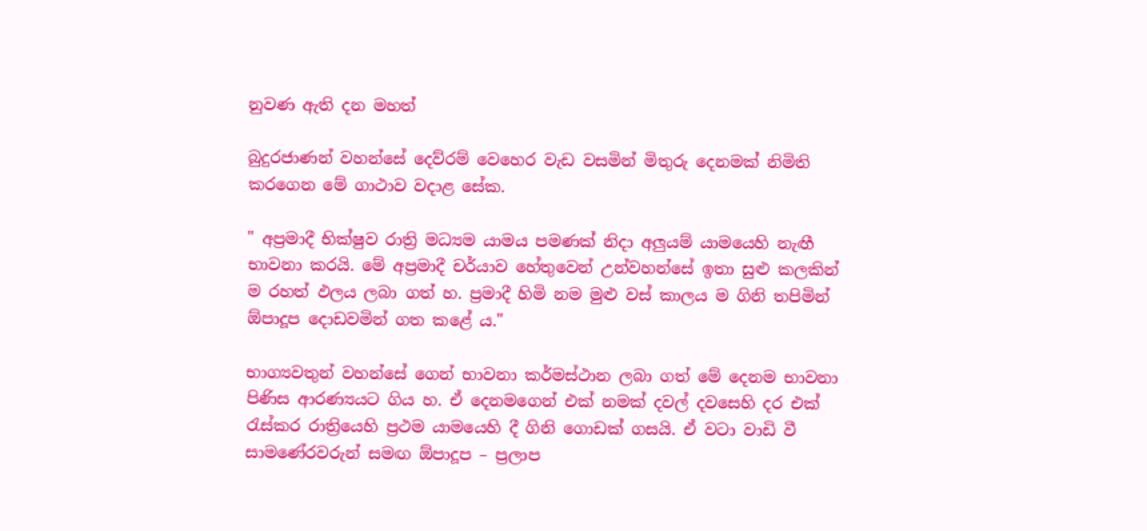නුවණ ඇති දන මහත්

බුදුරජාණන් වහන්සේ දෙව්රම් වෙහෙර වැඩ වසමින් මිතුරු දෙනමක් නිමිති කරගෙන මේ ගාථාව වදාළ සේක.

" අප්‍රමාදී භික්ෂුව රාත්‍රි මධ්‍යම යාමය පමණක් නිදා අලුයම් යාමයෙහි නැඟී භාවනා කරයි. මේ අප්‍රමාදී චර්යාව හේතුවෙන් උන්වහන්සේ ඉතා සුළු කලකින් ම රහත් ඵලය ලබා ගත් හ. ප්‍රමාදී හිමි නම මුළු වස් කාලය ම ගිනි තපිමින් ඕපාදූප දොඩවමින් ගත කළේ ය."

භාග්‍යවතුන් වහන්සේ ගෙන් භාවනා කර්මස්ථාන ලබා ගත් මේ දෙනම භාවනා පිණිස ආරණ්‍යයට ගිය හ. ඒ දෙනමගෙන් එක් නමක් දවල් දවසෙහි දර එක් රැස්කර රාත්‍රියෙහි ප්‍රථම යාමයෙහි දී ගිනි ගොඩක් ගසයි. ඒ වටා වාඩි වී සාමණේරවරුන් සමඟ ඕපාදූප – ප්‍රලාප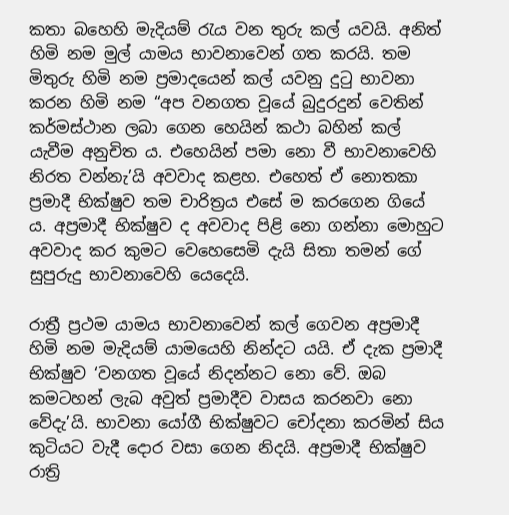කතා බහෙහි මැදියම් රැය වන තුරු කල් යවයි. අනිත් හිමි නම මුල් යාමය භාවනාවෙන් ගත කරයි. තම මිතුරු හිමි නම ප්‍රමාදයෙන් කල් යවනු දුටු භාවනා කරන හිමි නම “අප වනගත වූයේ බුදුරදුන් වෙතින් කර්මස්ථාන ලබා ගෙන හෙයින් කථා බහින් කල් යැවීම අනුචිත ය. එහෙයින් පමා නො වී භාවනාවෙහි නිරත වන්නැ’යි අවවාද කළහ. එහෙත් ඒ නොතකා ප්‍රමාදී භික්ෂුව තම චාරිත්‍රය එසේ ම කරගෙන ගියේ ය. අප්‍රමාදී භික්ෂුව ද අවවාද පිළි නො ගන්නා මොහුට අවවාද කර කුමට වෙහෙසෙමි දැයි සිතා තමන් ගේ සුපුරුදු භාවනාවෙහි යෙදෙයි.

රාත්‍රී ප්‍රථම යාමය භාවනාවෙන් කල් ගෙවන අප්‍රමාදී හිමි නම මැදියම් යාමයෙහි නින්දට යයි. ඒ දැක ප්‍රමාදී භික්ෂුව ‘වනගත වූයේ නිදන්නට නො වේ. ඔබ කමටහන් ලැබ අවුත් ප්‍රමාදීව වාසය කරනවා නො වේදැ’යි. භාවනා යෝගී භික්ෂුවට චෝදනා කරමින් සිය කුටියට වැදී දොර වසා ගෙන නිදයි. අප්‍රමාදී භික්ෂුව රාත්‍රි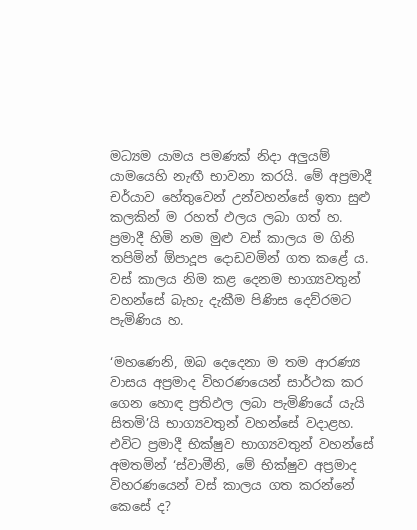මධ්‍යම යාමය පමණක් නිදා අලුයම් යාමයෙහි නැඟී භාවනා කරයි. මේ අප්‍රමාදී චර්යාව හේතුවෙන් උන්වහන්සේ ඉතා සුළු කලකින් ම රහත් ඵලය ලබා ගත් හ. ප්‍රමාදී හිමි නම මුළු වස් කාලය ම ගිනි තපිමින් ඕපාදූප දොඩවමින් ගත කළේ ය. වස් කාලය නිම කළ දෙනම භාග්‍යවතුන් වහන්සේ බැහැ දැකීම පිණිස දෙව්රමට පැමිණිය හ.

‘මහණෙනි, ඔබ දෙදෙනා ම තම ආරණ්‍ය වාසය අප්‍රමාද විහරණයෙන් සාර්ථක කර ගෙන හොඳ ප්‍රතිඵල ලබා පැමිණියේ යැයි සිතමි’යි භාග්‍යවතුන් වහන්සේ වදාළහ. එවිට ප්‍රමාදී භික්ෂුව භාග්‍යවතුන් වහන්සේ අමතමින් ‘ස්වාමීනි, මේ භික්ෂුව අප්‍රමාද විහරණයෙන් වස් කාලය ගත කරන්නේ කෙසේ ද?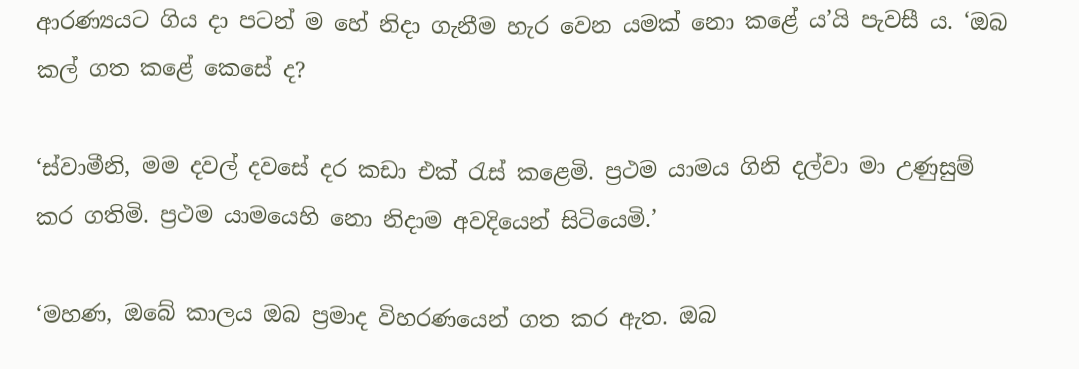ආරණ්‍යයට ගිය දා පටන් ම හේ නිදා ගැනීම හැර වෙන යමක් නො කළේ ය’යි පැවසී ය. ‘ඔබ කල් ගත කළේ කෙසේ ද?

‘ස්වාමීනි, මම දවල් දවසේ දර කඩා එක් රැස් කළෙමි. ප්‍රථම යාමය ගිනි දල්වා මා උණුසුම් කර ගතිමි. ප්‍රථම යාමයෙහි නො නිදාම අවදියෙන් සිටියෙමි.’

‘මහණ, ඔබේ කාලය ඔබ ප්‍රමාද විහරණයෙන් ගත කර ඇත. ඔබ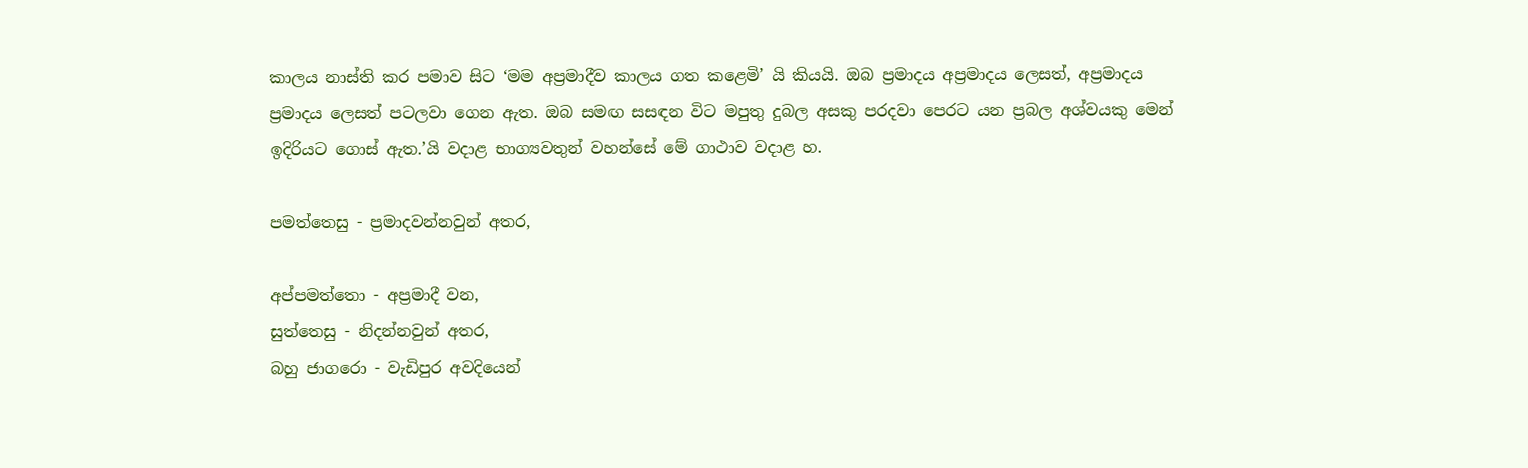කාලය නාස්ති කර පමාව සිට ‘මම අප්‍රමාදීව කාලය ගත කළෙමි’ යි කියයි. ඔබ ප්‍රමාදය අප්‍රමාදය ලෙසත්, අප්‍රමාදය ප්‍රමාදය ලෙසත් පටලවා ගෙන ඇත. ඔබ සමඟ සසඳන විට මපුතු දුබල අසකු පරදවා පෙරට යන ප්‍රබල අශ්වයකු මෙන් ඉදිරියට ගොස් ඇත.’යි වදාළ භාග්‍යවතුන් වහන්සේ මේ ගාථාව වදාළ හ.

පමත්තෙසු - ප්‍රමාදවන්නවුන් අතර,

අප්පමත්තො - අප්‍රමාදී වන,
සුත්තෙසු - නිදන්නවුන් අතර,
බහු ජාගරො - වැඩිපුර අවදියෙන්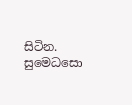සිටින.
සුමෙධසො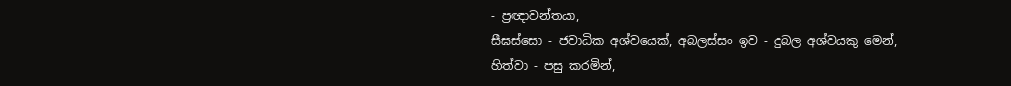- ප්‍රඥාවන්තයා,
සීඝස්සො - ජවාධික අශ්වයෙක්, අබලස්සං ඉව - දුබල අශ්වයකු මෙන්,
හිත්වා - පසු කරමින්,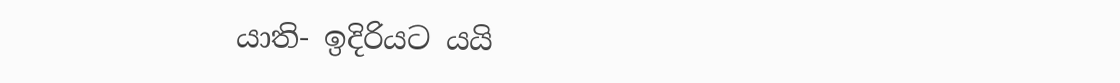යාති- ඉදිරියට යයි